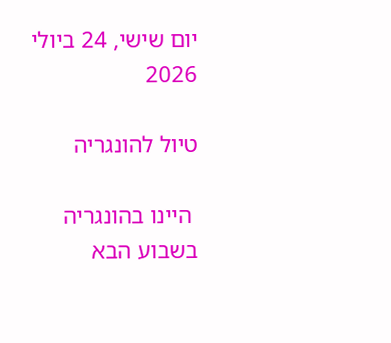יום שישי, 24 ביולי 2026

טיול להונגריה

 היינו בהונגריה בשבוע הבא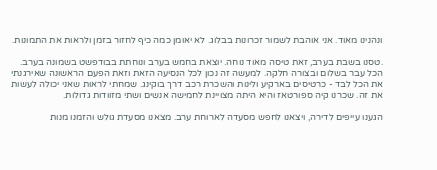ונהנינו מאוד. אני אוהבת לשמור זכרונות בבלוג. לא יאומן כמה כיף לחזור בזמן ולראות את התמונות.

.טסנו בשבת בערב, זאת טיסה מאוד נוחה. יוצאת בחמש בערב ונוחתת בבודפשט בשמונה בערב. הכל עבר בשלום ובצורה חלקה. למעשה זה נכון לכל הנסיעה הזאת וזאת הפעם הראשונה שאירגנתי את הכל לבד - כרטיסים בארקיע ולינות והשכרת רכב דרך בוקינג. שמחתי לראות שאני יכולה לעשות את זה. שכרנו קיה ספורטאז והיא היתה מצויינת לחמישה אנשים ושתי מזוודות גדולות.

הגענו עייפים לדירה, ויצאנו לחפש מסעדה לארוחת ערב. מצאנו מסעדת גולש והזמנו מנות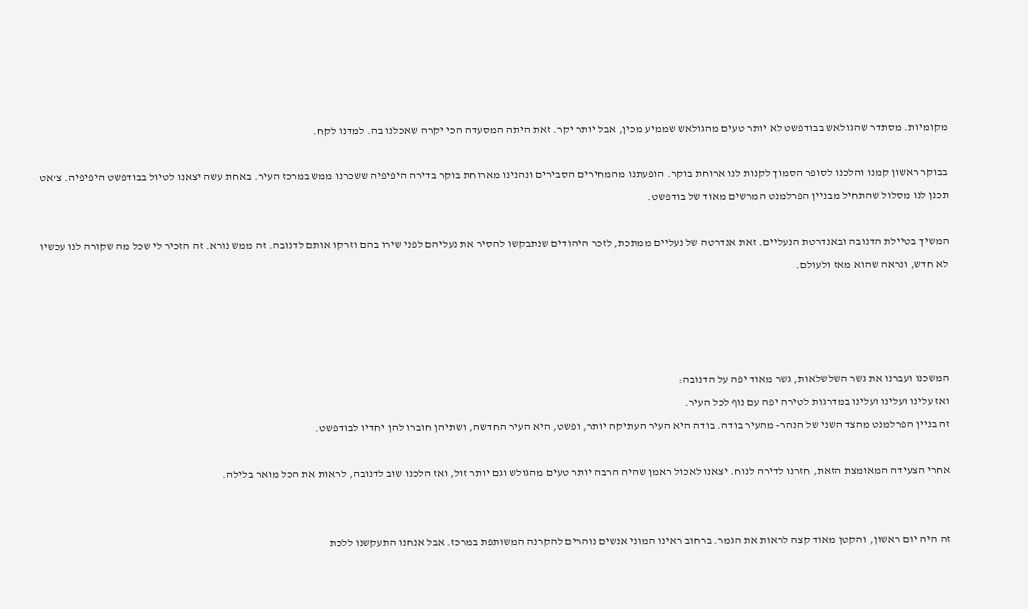מקומיות. מסתדר שהגולאש בבודפשט לא יותר טעים מהגולאש שממיע מכין, אבל יותר יקר. זאת היתה המסעדה הכי יקרה שאכלנו בה. למדנו לקח.

בבוקר ראשון קמנו והלכנו לסופר הסמוך לקנות לנו ארוחת בוקר. הופעתנו מהמחירים הסבירים ונהנינו מארוחת בוקר בדירה היפיפיה ששכרנו ממש במרכז העיר. באחת עשה יצאנו לטיול בבודפשט היפיפיה. צ'אט תכנן לנו מסלול שהתחיל מבניין הפרלמנט המרשים מאוד של בודפשט.

המשיך בטיילת הדנובה ובאנדרטת הנעליים. זאת אנדרטה של נעליים ממתכת, לזכר היהודים שנתבקשו להסיר את נעליהם לפני שירו בהם וזרקו אותם לדנובה. זה ממש נורא. זה הזכיר לי שכל מה שקורה לנו עכשיו לא חדש, ונראה שהוא מאז ולעולם.




המשכנו ועברנו את גשר השלשלאות, גשר מאוד יפה על הדנובה:
ואז עלינו ועלינו ועלינו במדרגות לטירה יפה עם נוף לכל העיר.
זה בניין הפרלמנט מהצד השני של הנהר- מהעיר בודה. בודה היא העיר העתיקה יותר, ופשט, היא העיר החדשה, ושתיהן חוברו להן יחדיו לבודפשט.

אחרי הצעידה המאומצת הזאת, חזרנו לדירה לנוח. יצאנו לאכול ראמן שהיה הרבה יותר טעים מהגולש וגם יותר זול, ואז הלכנו שוב לדנובה, לראות את הכל מואר בלילה.


זה היה יום ראשון, והקטן מאוד קצה לראות את הגמר. ברחוב ראינו המוני אנשים נוהרים להקרנה המשותפת במרכז. אבל אנחנו התעקשנו ללכת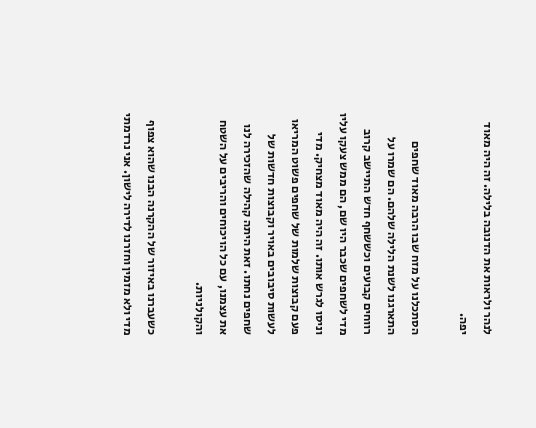לנהר ולראות את הדנובה בלילה. זה היה מאוד יפה.

הסתכלנו על מזח שבו הרבה מאוד שחפים התארגנו לשנת הלילה שלהם. הם שמרו על רווחים קבועים וכששחף חדש התיישב קרוב מדי לשחפים שכבר היו שם, הם ממש צעקו עליו וניסו לגרש אותו. זה היה מאוד מצחיק. מדי פעם קבוצות שלמות של שחפים פשוט המריאו לעשות סיבובים באויר וקבוצות חדשות של שחפים נחתו. זאת היתה קהילה שהזכירה לנו את עצמנו, עם כל הויכוחים והריבים על השטח והקולניות.

כשעברנו באיזור של ההקרנה הבנו שהוא צפוף מדי ולא מזמין וחזרנו לדירה לישון. אני נרדמתי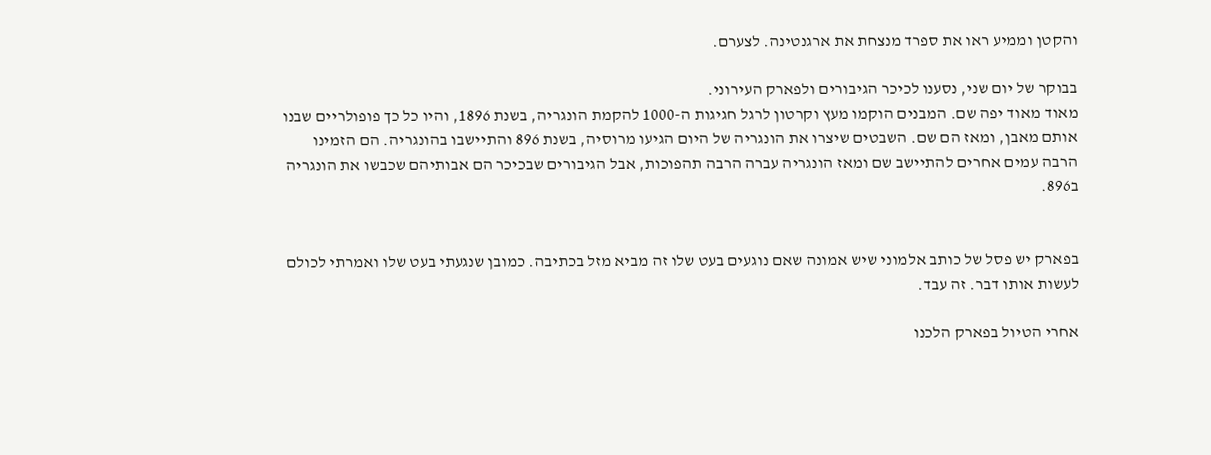והקטן וממיע ראו את ספרד מנצחת את ארגנטינה. לצערם.

בבוקר של יום שני, נסענו לכיכר הגיבורים ולפארק העירוני.
מאוד מאוד יפה שם. המבנים הוקמו מעץ וקרטון לרגל חגיגות ה-1000 להקמת הונגריה, בשנת 1896, והיו כל כך פופולריים שבנו אותם מאבן, ומאז הם שם. השבטים שיצרו את הונגריה של היום הגיעו מרוסיה, בשנת 896 והתיישבו בהונגריה. הם הזמינו הרבה עמים אחרים להתיישב שם ומאז הונגריה עברה הרבה תהפוכות, אבל הגיבורים שבכיכר הם אבותיהם שכבשו את הונגריה ב896.


בפארק יש פסל של כותב אלמוני שיש אמונה שאם נוגעים בעט שלו זה מביא מזל בכתיבה. כמובן שנגעתי בעט שלו ואמרתי לכולם לעשות אותו דבר. זה עבד.

אחרי הטיול בפארק הלכנו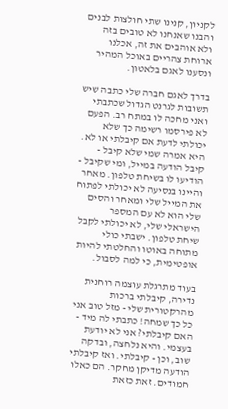לקניון, קנינו שתי חולצות לבנים והבנו שאנחנו לא טובים בזה ולא אוהבים את זה, אכלנו ארוחת צהריים באוכל המהיר ונסענו לאגם בלאטון.

בדרך לאגם חברה שלי כתבה שיש תשובות לגרנט הגדול שכתבתי ואני מחכה לו במתח רב. הפעם לא פירסמו רשימה כך שלא יכולתי לדעת אם קיבלתי או לא. היא אמרה שמי שלא קיבל - קיבל הודעה במייל, ומי שקיבל - הודיעו לו בשיחת טלפון. מאחר והיינו בנסיעה לא יכולתי לפתוח את המייל שלי ומאחר והסים שלי הוא לא עם המספר הישראלי שלי, לא יכולתי לקבל שיחת טלפון. ישבתי כולי מתוחה באוטו והחלטתי להיות אופטימית, כי למה לסבול.

בעוד מתרגלת עוצמה רוחנית נדירה, קיבלתי ברכות מהרקטורית שלי - מזל טוב אני כל כך שמחה! כתבתי לה מיד - האם קיבלתי? אני לא יודעת בעצמי. והיא נלחצה, ובדקה שוב, וכן - קיבלתי. ואז קיבלתי הודעה מדיקן מחקר. הם כאלו חמודים. זאת כזאת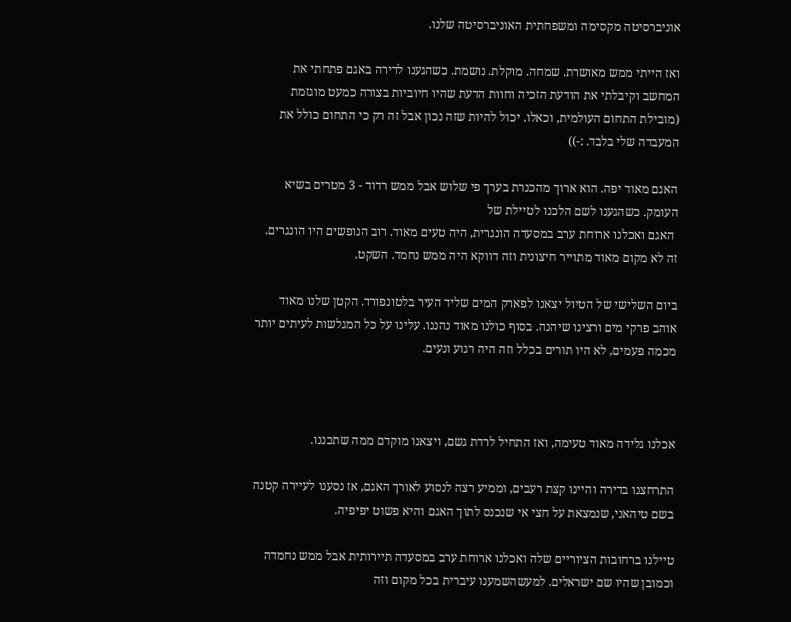אוניברסיטה מקסימה ומשפחתית האוניברסיטה שלנו.

ואז הייתי ממש מאושרת. שמחה. מוקלת. נושמת. כשהגענו לדירה באגם פתחתי את המחשב וקיבלתי את הודעת הזכיה וחוות הדעת שהיו חיוביות בצורה כמעט מוגזמת (מובילת התחום העולמית, וכאלו. יכול להיות שזה נכון אבל זה רק כי התחום כולל את המעבדה שלי בלבד. :-))

האגם מאוד יפה. הוא ארוך מהכנרת בערך פי שלוש אבל ממש רדוד - 3 מטרים בשיא העומק. כשהגענו לשם הלכנו לטיילת של
 האגם ואכלנו ארוחת ערב במסעדה הונגרית, היה טעים מאוד. רוב הנופשים היו הונגרים. זה לא מקום מאוד מתוייר חיצונית וזה דווקא היה ממש נחמד. השקט.

ביום השלישי של הטיול יצאנו לפארק המים שליד העיר בלטונפורד. הקטן שלנו מאוד אוהב פרקי מים ורצינו שיהנה. בסוף כולנו מאוד נהננו. עלינו על כל המגלשות לעיתים יותר מכמה פעמים, לא היו תורים בכלל וזה היה רגוע ונעים.



אכלנו גלידה מאוד טעימה, ואז התחיל לרדת גשם, ויצאנו מוקדם ממה שתכננו.

התרחצנו בדירה והיינו קצת רעבים, וממיע רצה לנסוע לאורך האגם, אז נסענו לעיירה קטנה בשם טיהאני, שנמצאת על חצי אי שנכנס לתוך האגם והיא פשוט יפיפיה.

טיילנו ברחובות הציוריים שלה ואכלנו ארוחת ערב במסעדה תיירותית אבל ממש נחמדה וכמובן שהיו שם ישראלים. למעשהשמענו עיברית בכל מקום וזה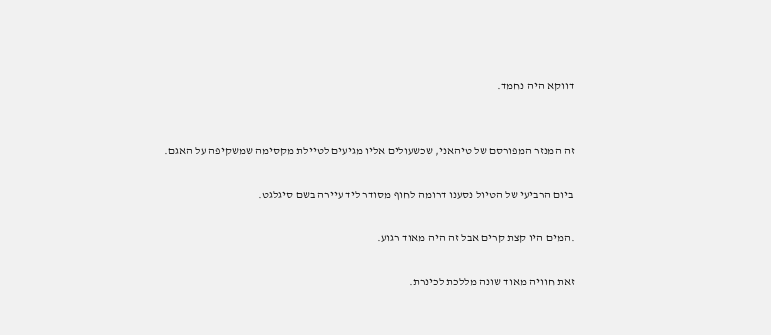דווקא היה נחמד.


זה המנזר המפורסם של טיהאני, שכשעולים אליו מגיעים לטיילת מקסימה שמשקיפה על האגם.

ביום הרביעי של הטיול נסענו דרומה לחוף מסודר ליד עיירה בשם סיגלגט.

.המים היו קצת קרים אבל זה היה מאוד רגוע.

זאת חוויה מאוד שונה מללכת לכינרת.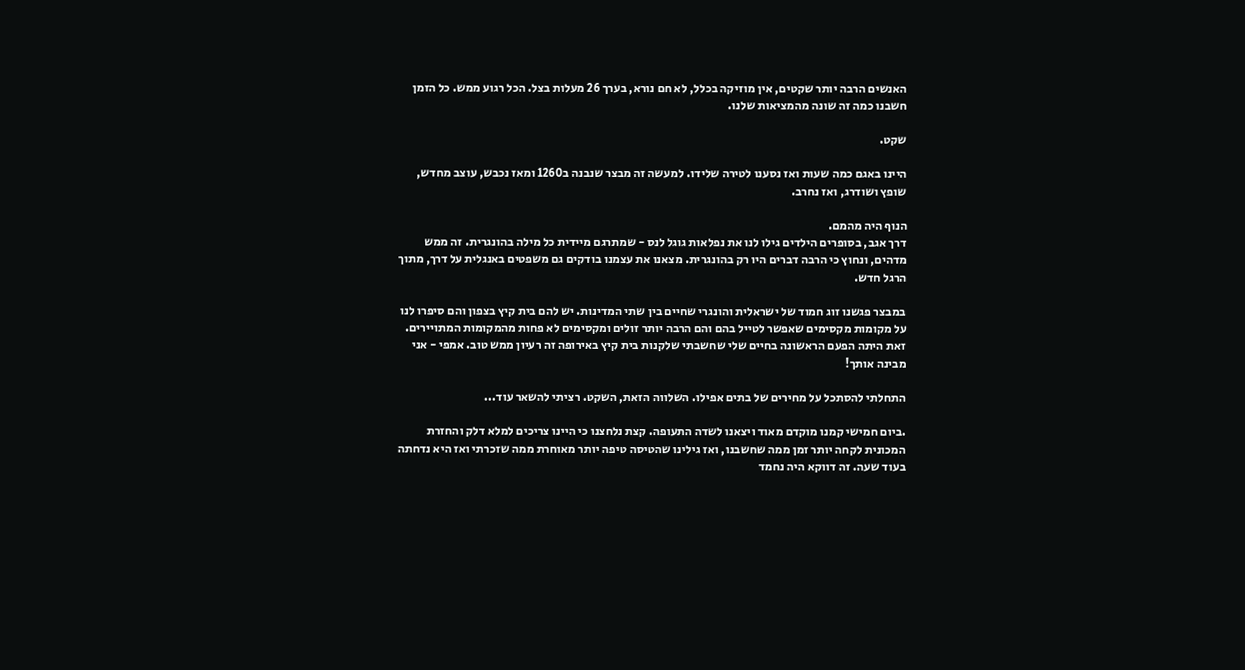האנשים הרבה יותר שקטים, אין מוזיקה בכלל, לא חם נורא, בערך 26 מעלות בצל. הכל רגוע ממש. כל הזמן חשבנו כמה זה שונה מהמציאות שלנו.

שקט.

היינו באגם כמה שעות ואז נסענו לטירה שלידו. למעשה זה מבצר שנבנה ב1260 ומאז נכבש, עוצב מחדש, שופץ ושודרג, ואז נחרב.

הנוף היה מהמם.
דרך אגב, בסופרים הילדים גילו לנו את נפלאות גוגל לנס - שמתרגם מיידית כל מילה בהונגרית. זה ממש מדהים, ונחוץ כי הרבה דברים היו רק בהונגרית. מצאנו את עצמנו בודקים גם משפטים באנגלית על דרך, מתוך הרגל חדש.

במבצר פגשנו זוג חמוד של ישראלית והונגרי שחיים בין שתי המדינות. יש להם בית קיץ בצפון והם סיפרו לנו על מקומות מקסימים שאפשר לטייל בהם והם הרבה יותר זולים ומקסימים לא פחות מהמקומות המתויירים.
זאת היתה הפעם הראשונה בחיים שלי שחשבתי שלקנות בית קיץ באירופה זה רעיון ממש טוב. אמפי - אני מבינה אותך!

התחלתי להסתכל על מחירים של בתים אפילו. השלווה הזאת, השקט. רציתי להשאר עוד...

.ביום חמישי קמנו מוקדם מאוד ויצאנו לשדה התעופה. קצת נלחצנו כי היינו צריכים למלא דלק והחזרת המכונית לקחה יותר זמן ממה שחשבנו, ואז גילינו שהטיסה טיפה יותר מאוחרת ממה שזכרתי ואז היא נדחתה בעוד שעה. זה דווקא היה נחמד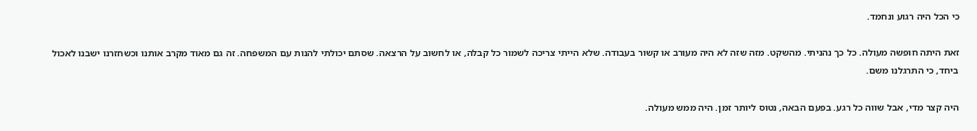כי הכל היה רגוע ונחמד.

זאת היתה חופשה מעולה. כל כך נהניתי. מהשקט. מזה שזה לא היה מעורב או קשור בעבודה. שלא הייתי צריכה לשמור כל קבלה, או לחשוב על הרצאה. שסתם יכולתי להנות עם המשפחה. זה גם מאוד מקרב אותנו וכשחזרנו ישבנו לאכול ביחד, כי התרגלנו משם.

היה קצר מדי, אבל שווה כל רגע. בפעם הבאה, נטוס ליותר זמן. היה ממש מעולה.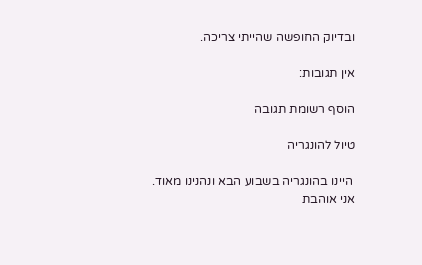ובדיוק החופשה שהייתי צריכה.

אין תגובות:

הוסף רשומת תגובה

טיול להונגריה

 היינו בהונגריה בשבוע הבא ונהנינו מאוד. אני אוהבת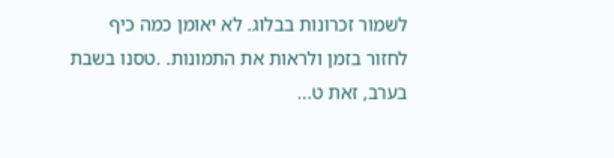לשמור זכרונות בבלוג. לא יאומן כמה כיף לחזור בזמן ולראות את התמונות. .טסנו בשבת בערב, זאת ט...